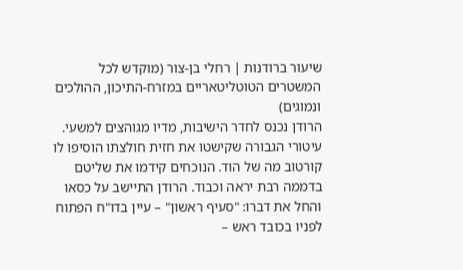שיעור ברודנות | רחלי בן-צור (מוקדש לכל המשטרים הטוטליטאריים במזרח-התיכון, ההולכים ונמוגים)
הרודן נכנס לחדר הישיבות, מדיו מגוהצים למשעי. עיטורי הגבורה שקישטו את חזית חולצתו הוסיפו לו קורטוב מה של הוד. הנוכחים קידמו את שליטם בדממה רבת יראה וכבוד. הרודן התיישב על כסאו והחל את דברו: "סעיף ראשון" – עיין בדו"ח הפתוח לפניו בכובד ראש –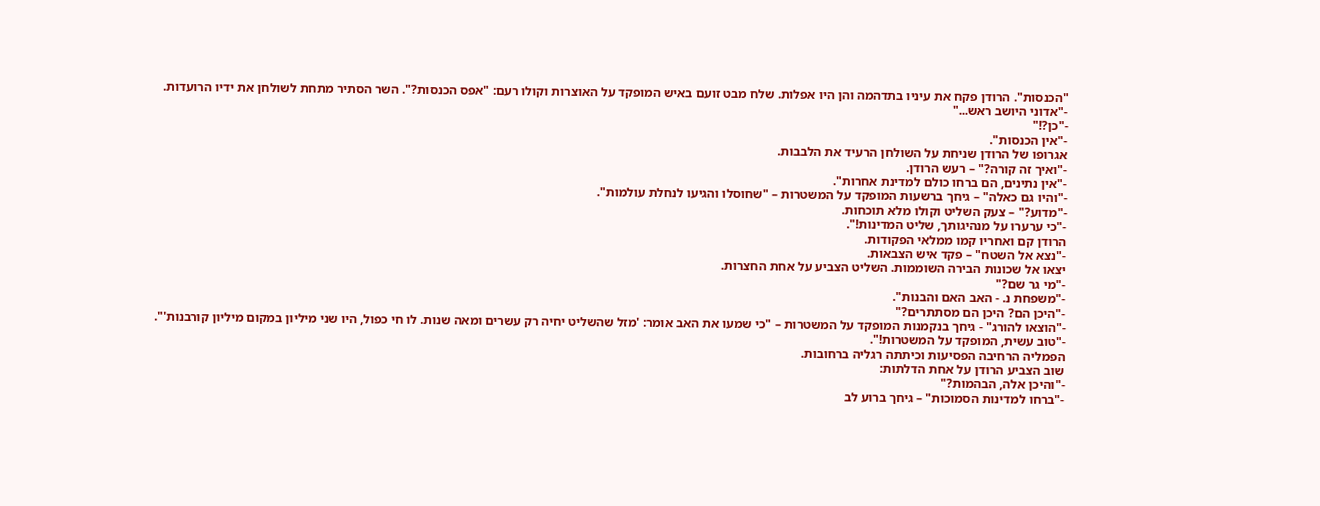"הכנסות". הרודן פקח את עיניו בתדהמה והן היו אפלות. שלח מבט זועם באיש המופקד על האוצרות וקולו רעם: "אפס הכנסות?". השר הסתיר מתחת לשולחן את ידיו הרועדות.
-"אדוני היושב ראש..."
-"כן?!"
-"אין הכנסות".
אגרופו של הרודן שניחת על השולחן הרעיד את הלבבות.
-"ואיך זה קורה?" – רעש הרודן.
-"אין נתינים, הם ברחו כולם למדינת אחרות".
-"והיו גם כאלה" – גיחך ברשעות המופקד על המשטרות – "שחוסלו והגיעו לנחלת עולמות".
-"מדוע?" – צעק השליט וקולו מלא תוכחות.
-"כי ערערו על מנהיגותך, שליט המדינות!".
הרודן קם ואחריו קמו ממלאי הפקודות.
-"נצא אל השטח" – פקד איש הצבאות.
יצאו אל שכונות הבירה השוממות. השליט הצביע על אחת החצרות.
-"מי גר שם?"
-"משפחת נ. - האב האם והבנות".
-"היכן הם? היכן הם מסתתרים?"
-"הוצאו להורג" - גיחך בנקמנות המופקד על המשטרות – "כי שמעו את האב אומר: 'מזל שהשליט יחיה רק עשרים ומאה שנות. לו חי כפול, היו שני מיליון במקום מיליון קורבנות'".
-"טוב עשית, המופקד על המשטרות!".
הפמליה הרחיבה הפסיעות וכיתתה רגליה ברחובות.
שוב הצביע הרודן על אחת הדלתות:
-"והיכן אלה, הבהמות?"
-"ברחו למדינות הסמוכות" – גיחך ברוע לב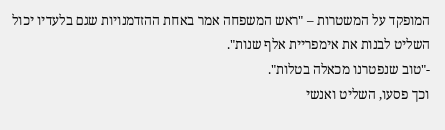המופקד על המשטרות – "ראש המשפחה אמר באחת ההזדמנויות שגם בלעדיו יכול השליט לבנות את אימפריית אלף שנות".
-"טוב שנפטרנו מכאלה בטלות".
וכך פסעו, השליט ואנשי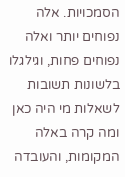הסמכויות. אלה נפוחים יותר ואלה נפוחים פחות, וגילגלו בלשונות תשובות לשאלות מי היה כאן ומה קרה באלה המקומות, והעובדה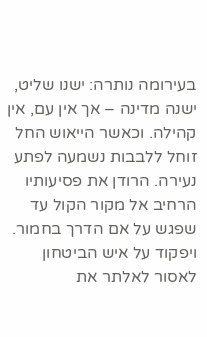בעירומה נותרה: ישנו שליט, ישנה מדינה – אך אין עם, אין קהילה. וכאשר הייאוש החל זוחל ללבבות נשמעה לפתע נעירה. הרודן את פסיעותיו הרחיב אל מקור הקול עד שפגש על אם הדרך בחמור. ויפקוד על איש הביטחון לאסור לאלתר את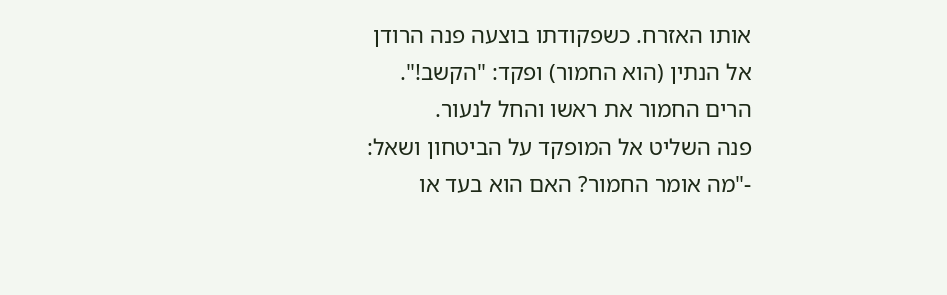אותו האזרח. כשפקודתו בוצעה פנה הרודן אל הנתין (הוא החמור) ופקד: "הקשב!".
הרים החמור את ראשו והחל לנעור.
פנה השליט אל המופקד על הביטחון ושאל:
-"מה אומר החמור? האם הוא בעד או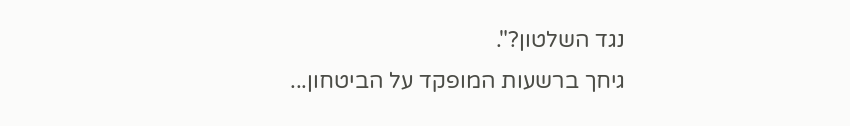נגד השלטון?".
גיחך ברשעות המופקד על הביטחון...